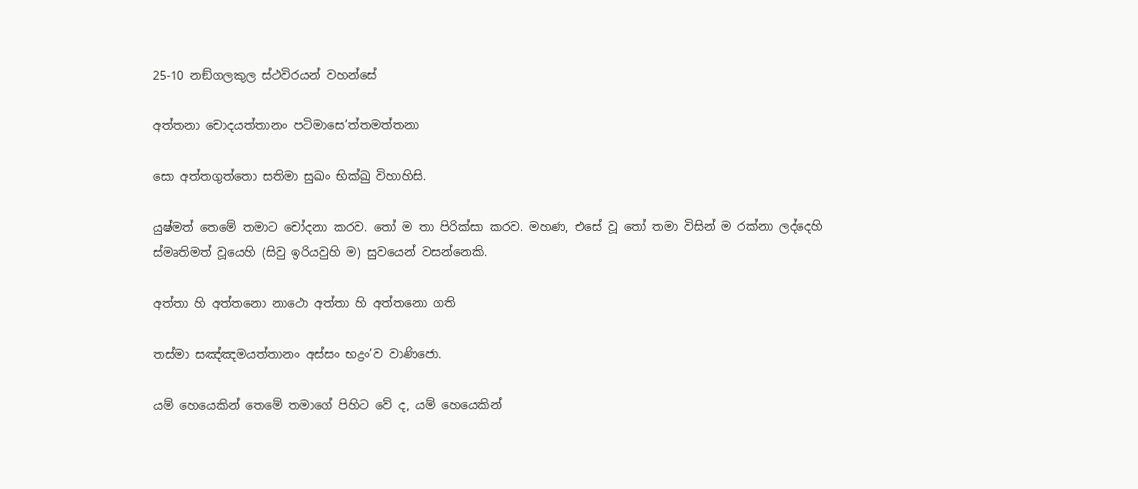25-10 නඞ්ගලකුල ස්ථවිරයන් වහන්සේ

අත්තනා චොදයත්තානං පටිමාසෙ’ත්තමත්තනා

සො අත්තගුත්තො සතිමා සුඛං භික්ඛු විහාහිසි.

යුෂ්මත් තෙමේ තමාට චෝදනා කරව. තෝ ම තා පිරික්සා කරව. මහණ, එසේ වූ තෝ තමා විසින් ම රක්නා ලද්දෙහි ස්මෘතිමත් වූයෙහි (සිවු ඉරියවුහි ම) සුවයෙන් වසන්නෙකි.

අත්තා හි අත්තනො නාථො අත්තා හි අත්තනො ගති

තස්මා සඤ්ඤමයත්තානං අස්සං භද්‍රං’ව වාණිජො.

යම් හෙයෙකින් තෙමේ තමාගේ පිහිට වේ ද, යම් හෙයෙකින්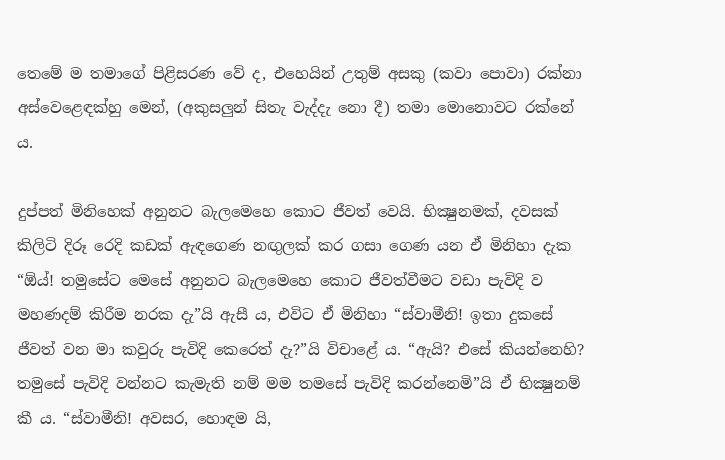තෙමේ ම තමාගේ පිළිසරණ වේ ද, එහෙයින් උතුම් අසකු (කවා පොවා) රක්නා අස්වෙළෙඳක්හු මෙන්, (අකුසලුන් සිතැ වැද්දැ නො දී) තමා මොනොවට රක්නේ ය.

දුප්පත් මිනිහෙක් අනුනට බැලමෙහෙ කොට ජීවත් වෙයි. භික්‍ෂුනමක්, දවසක් කිලිටි දිරූ රෙදි කඩක් ඇඳගෙණ නඟුලක් කර ගසා ගෙණ යන ඒ මිනිහා දැක “ඕය්! තමුසේට මෙසේ අනුනට බැලමෙහෙ කොට ජීවත්වීමට වඩා පැවිදි ව මහණදම් කිරීම නරක දැ”යි ඇසී ය, එවිට ඒ මිනිහා “ස්වාමීනි! ඉතා දුකසේ ජීවත් වන මා කවුරු පැවිදි කෙරෙත් දැ?”යි විචාළේ ය. “ඇයි? එසේ කියන්නෙහි? තමුසේ පැවිදි වන්නට කැමැති නම් මම තමසේ පැවිදි කරන්නෙමි”යි ඒ භික්‍ෂුනම් කී ය. “ස්වාමීනි! අවසර, හොඳම යි,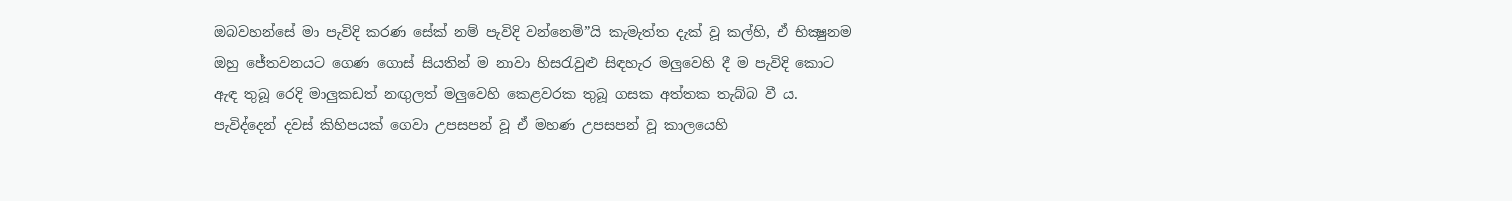ඔබවහන්සේ මා පැවිදි කරණ සේක් නම් පැවිදි වන්නෙමි”යි කැමැත්ත දැක් වූ කල්හි, ඒ භික්‍ෂුනම ඔහු ජේතවනයට ගෙණ ගොස් සියතින් ම නාවා හිසරැවුළු සිඳහැර මලුවෙහි දී ම පැවිදි කොට ඇඳ තුබූ රෙදි මාලුකඩත් නඟුලත් මලුවෙහි කෙළවරක තුබූ ගසක අත්තක තැබ්බ වී ය. පැවිද්දෙන් දවස් කිහිපයක් ගෙවා උපසපන් වූ ඒ මහණ උපසපන් වූ කාලයෙහි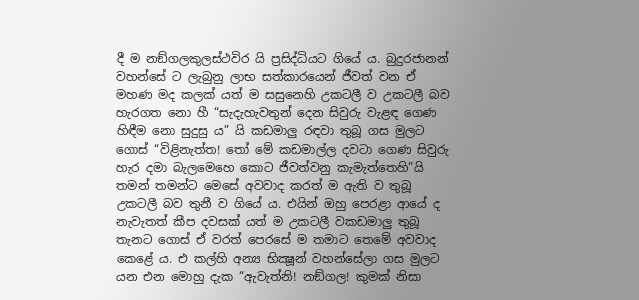දී ම නඞ්ගලකුලස්ථවිර යි ප්‍රසිද්ධියට ගියේ ය. බුදුරජානන් වහන්සේ ට ලැබුනු ලාභ සත්කාරයෙන් ජීවත් වන ඒ මහණ මද කලක් යත් ම සසුනෙහි උකටලී ව උකටලී බව හැරගත නො හී “සැදැහැවතුන් දෙන සිවුරු වැළඳ ගෙණ හිඳීම නො සුදුසු ය” යි කඩමාලු රඳවා තුබූ ගස මුලට ගොස් “විළිනැත්ත! තෝ මේ කඩමාල්ල දවටා ගෙණ සිවුරු හැර දමා බැලමෙහෙ කොට ජීවත්වනු කැමැත්තෙහි”යි තමන් තමන්ට මෙසේ අවවාද කරත් ම ඇති ව තුබූ උකටලී බව තුනී ව ගියේ ය. එයින් ඔහු පෙරළා ආයේ ද නැවැතත් කීප දවසක් යත් ම උකටලී වකඩමාලු තුබූ තැනට ගොස් ඒ වරත් පෙරසේ ම තමාට තෙමේ අවවාද කෙළේ ය. එ කල්හි අන්‍ය භික්‍ෂූන් වහන්සේලා ගස මුලට යන එන මොහු දැක “ඇවැත්නි! නඞ්ගල! කුමක් නිසා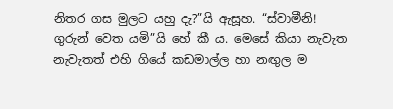නිතර ගස මුලට යහු දැ?”යි ඇසූහ. “ස්වාමීනි! ගුරුන් වෙත යමි”යි හේ කී ය. මෙසේ කියා නැවැත නැවැතත් ‍එහි ගියේ කඩමාල්ල හා නඟුල ම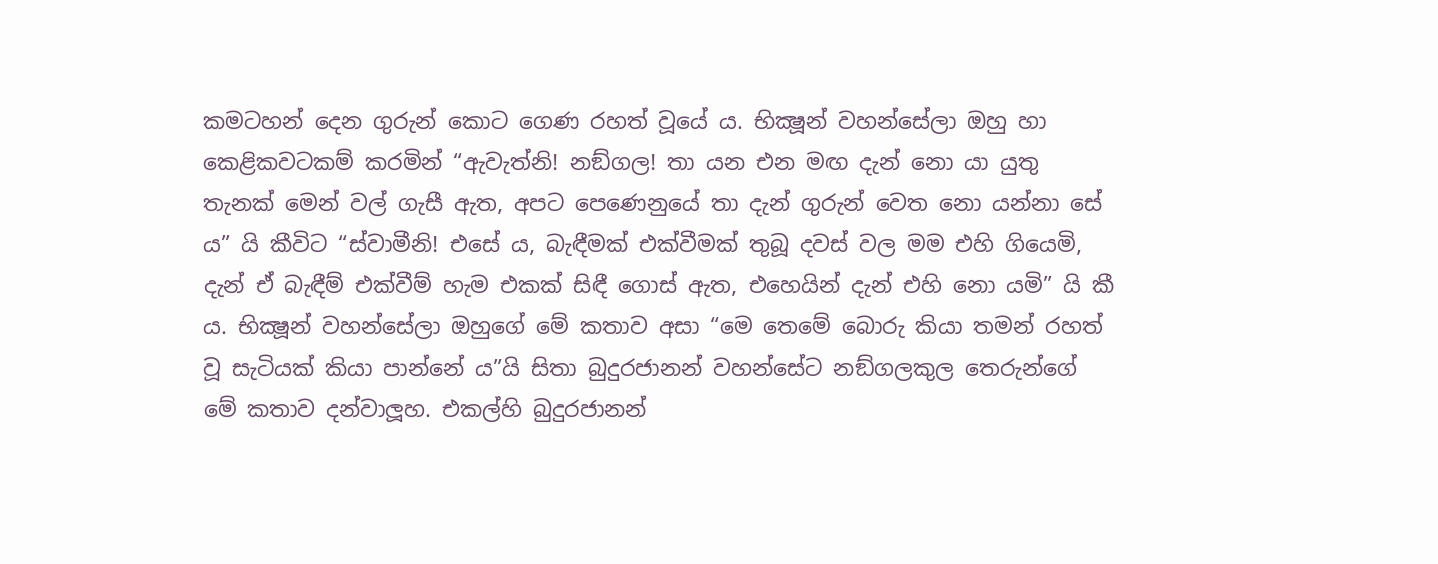කමටහන් දෙන ගුරුන් කොට ගෙණ රහත් වූයේ ය. භික්‍ෂූන් වහන්සේලා ඔහු හා කෙළිකවටකම් කරමින් “ඇවැත්නි! නඞ්ගල! තා යන එන මඟ දැන් නො යා යුතු තැනක් මෙන් වල් ගැසී ඇත, අපට පෙණෙනුයේ තා දැන් ගුරුන් වෙත නො යන්නා සේ ය” යි කීවිට “ස්වාමීනි! එසේ ය, බැඳීමක් එක්වීමක් තුබූ දවස් වල මම එහි ගියෙමි, දැන් ඒ බැඳීම් එක්වීම් හැම එකක් සිඳී ගොස් ඇත, එහෙයින් දැන් එහි නො යමි” යි කී ය. භික්‍ෂූන් වහන්සේලා ඔහුගේ මේ කතාව අසා “මෙ තෙමේ බොරු කියා තමන් රහත් වූ සැටියක් කියා පාන්නේ ය”යි සිතා බුදුරජානන් වහන්සේට නඞ්ගලකුල තෙරුන්ගේ මේ කතාව දන්වාලූහ. එකල්හි බුදුරජානන්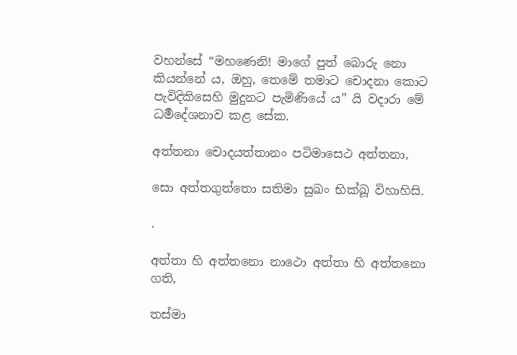වහන්සේ “මහණෙනි! මාගේ පුත් බොරු නො කියන්නේ ය, ඔහු, තෙමේ තමාට චොදනා කොට පැවිදිකිසෙහි මුදුනට පැමිණියේ ය” යි වදාරා මේ ධර්‍මදේශනාව කළ සේක.

අත්තනා චොදයත්තානං පටිමාසෙථ අත්තනා,

සො අත්තගුත්තො සතිමා සුඛං භික්ඛූ විහාහිසි.

.

අත්තා හි අත්ත‍නො නාථො අත්තා හි අත්තනො ගති,

තස්මා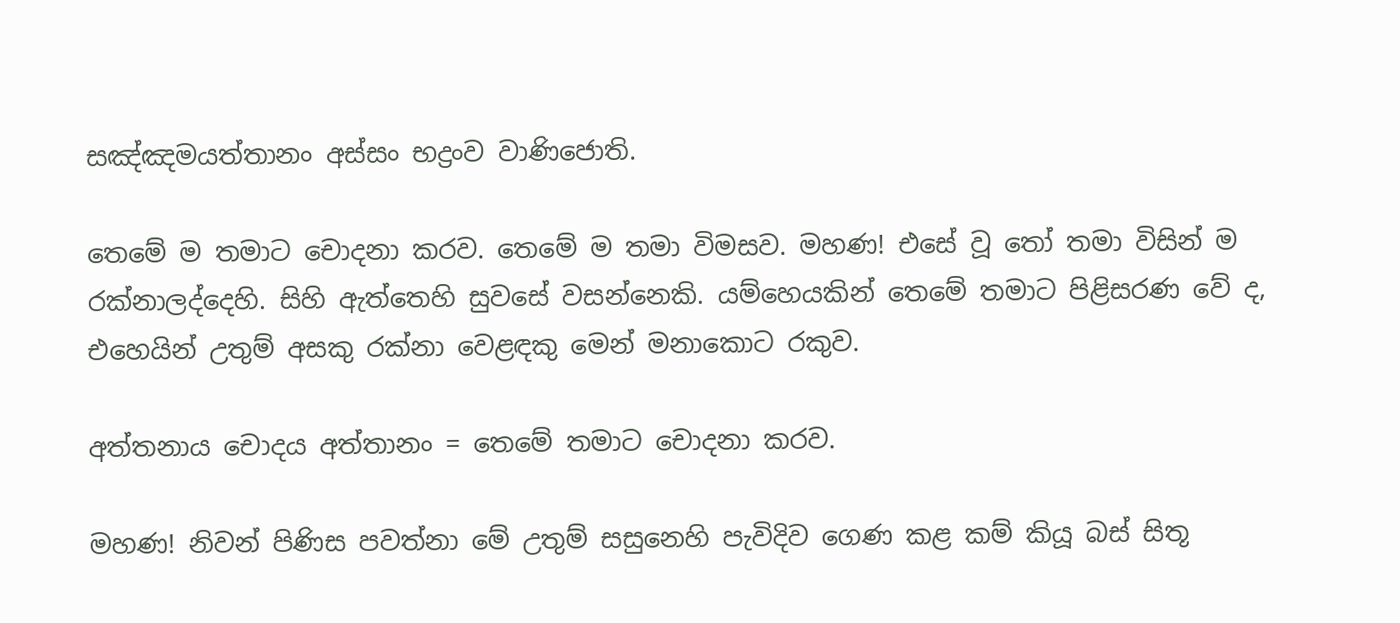සඤ්ඤමයත්තානං අස්සං භද්‍රංව වා‍ණිජොති.

තෙමේ ම තමාට චොදනා කරව. තෙමේ ම තමා විමසව. මහණ! එසේ වූ තෝ තමා විසින් ම රක්නාලද්දෙහි. සිහි ඇත්තෙහි සුවසේ වසන්නෙකි. යම්හෙයකින් තෙමේ තමාට පිළිසරණ වේ ද, එහෙයින් උතුම් අසකු රක්නා වෙළඳකු මෙන් මනාකොට ‍රකුව.

අත්තනාය චොදය අත්තානං = තෙමේ තමාට චොදනා කරව.

මහණ! නිවන් පිණිස පවත්නා මේ උතුම් සසුනෙහි පැවිදිව ගෙණ කළ කම් කියූ බස් සිතූ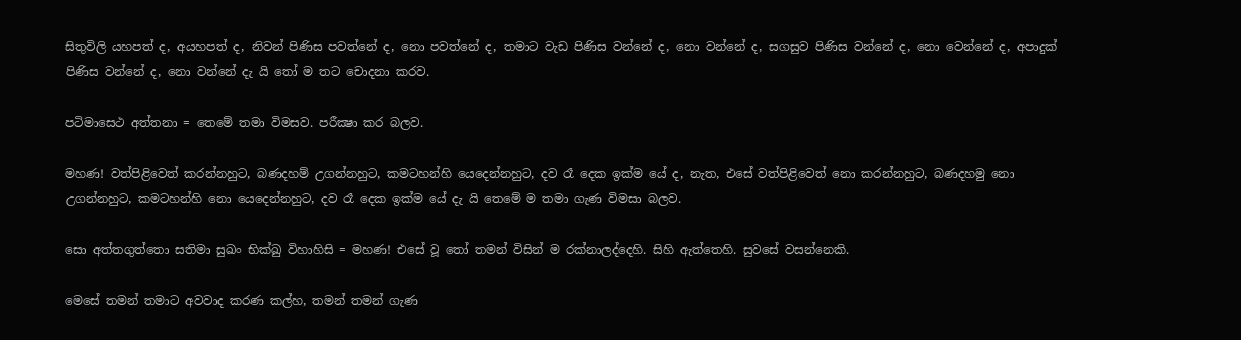සිතුවිලි යහපත් ද, අයහපත් ද, නිවන් පිණිස පවත්නේ ද, නො පවත්නේ ද, තමාට වැඩ පිණිස වන්නේ ද, නො වන්නේ ද, සගසුව පිණිස වන්නේ ද, නො වෙන්නේ ද, අපාදුක් පිණිස වන්නේ ද, නො වන්නේ දැ යි තෝ ම තට චොදනා කරව.

පටිමාසෙථ අත්තනා = තෙමේ තමා විමසව. පරීක්‍ෂා කර බලව.

මහණ! වත්පිළිවෙත් කරන්නහුට, බණදහම් උගන්නහුට, කමටහන්හි යෙදෙන්නහුට, දව රෑ දෙක ඉක්ම යේ ද, නැත, එසේ වත්පිළිවෙත් නො කරන්නහුට, බණදහමු නො උගන්නහුට, කමටහන්හි නො යෙදෙන්නහුට, දව රෑ දෙක ඉක්ම යේ දැ යි තෙමේ ම තමා ගැණ විමසා බලව.

සො අත්තගුත්තො සතිමා සුඛං භික්ඛු විහාහිසි = මහණ! එසේ වූ තෝ තමන් විසින් ම රක්නාලද්දෙහි. සිහි ඇත්තෙහි. සුවසේ වසන්නෙකි.

මෙසේ තමන් තමාට අවවාද කරණ කල්හ, තමන් තමන් ගැණ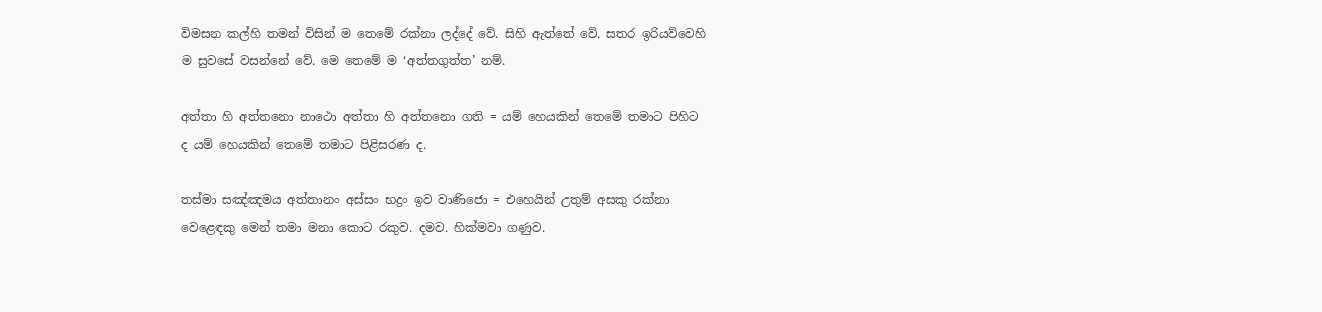විමසන කල්හි තමන් විසින් ම තෙ‍මේ රක්නා ලද්දේ වේ. සිහි ඇත්තේ වේ. සතර ඉරියව්වෙහි ම සුවසේ වසන්‍නේ වේ. මෙ තෙමේ ම ‘අත්තගුත්ත’ නම්.

අත්තා හි අත්තනො නාථො අත්තා හි අත්තනො ගති = යම් හෙයකින් තෙමේ තමාට පිහිට ද යම් හෙයකින් තෙමේ තමාට පිළිසරණ ද.

තස්මා සඤ්ඤමය අත්තානං අස්සං භද්‍රං ඉව වාණිජො = එහෙයින් උතුම් අසකු රක්නා වෙළෙඳකු මෙන් තමා මනා කොට රකුව. දමව. හික්මවා ගණුව.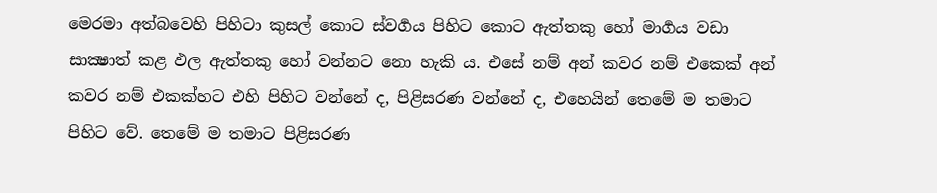මෙරමා අත්බවෙහි පිහිටා කුසල් කොට ස්වර්‍ගය පිහිට කොට ඇත්තකු හෝ මාර්‍ගය වඩා සාක්‍ෂාත් කළ ඵල ඇත්තකු හෝ වන්නට නො හැකි ය. එසේ නම් අන් කවර නම් එකෙක් අන් කවර නම් එකක්හට එහි පිහිට වන්නේ ද, පිළිසරණ වන්නේ ද, එහෙයින් තෙමේ ම තමාට පිහිට වේ. තෙමේ ම තමාට පිළිසරණ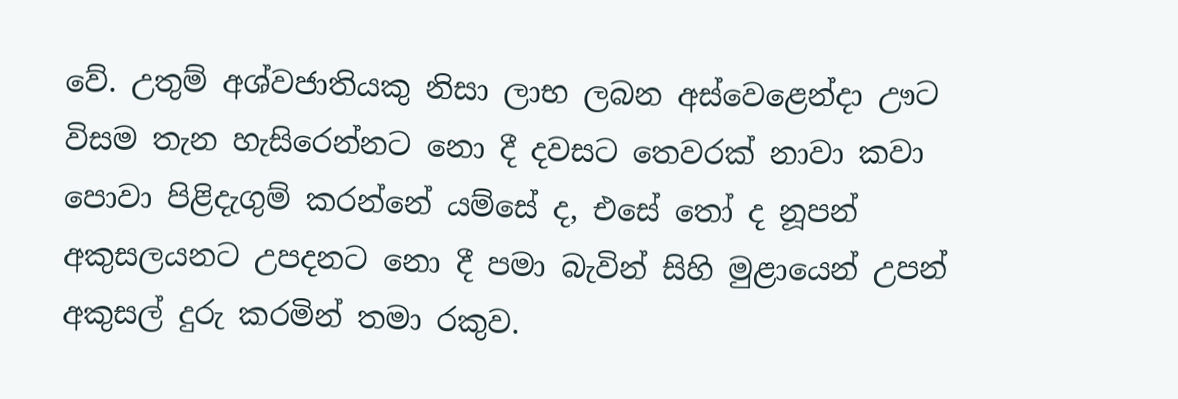වේ. උතුම් අශ්වජාතියකු නිසා ලාභ ලබන අස්වෙළෙන්දා ඌට විසම තැන හැසිරෙන්නට නො දී දවසට තෙවරක් නාවා කවා පොවා පිළිදැගුම් කරන්නේ යම්සේ ද, එසේ තෝ ද නූපන් අකුසලයනට උපදනට නො දී පමා බැවින් සිහි මුළායෙන් උපන් අකුසල් දුරු කරමින් තමා රකුව.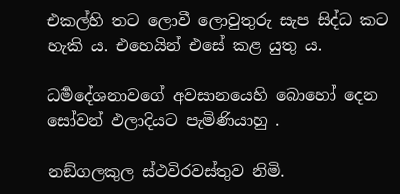එකල්හි තට ලොවී ලොවුතුරු සැප සිද්ධ කට හැකි ය. එහෙයින් එසේ කළ යුතු ය.

ධර්‍මදේශනාවගේ අවසානයෙහි බොහෝ දෙන සෝවන් ඵලාදියට පැමිණියාහු .

නඞ්ගලකුල ස්ථවිරවස්තුව නිමි.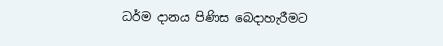ධර්ම දානය පිණිස බෙදාහැරීමට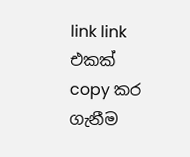link link එකක් copy කර ගැනීම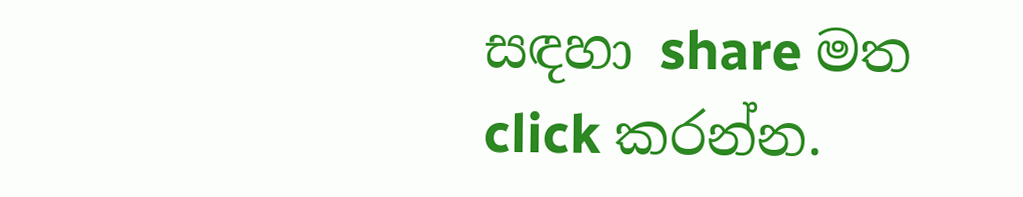සඳහා share මත click කරන්න.